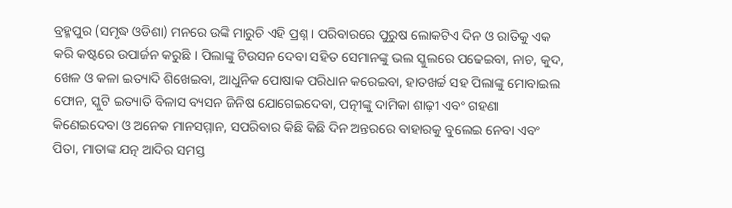ବ୍ରହ୍ମପୁର (ସମୃଦ୍ଧ ଓଡିଶା) ମନରେ ଉଙ୍କି ମାରୁଚି ଏହି ପ୍ରଶ୍ନ । ପରିବାରରେ ପୁରୁଷ ଲୋକଟିଏ ଦିନ ଓ ରାତିକୁ ଏକ କରି କଷ୍ଟରେ ଉପାର୍ଜନ କରୁଛି । ପିଲାଙ୍କୁ ଟିଉସନ ଦେବା ସହିତ ସେମାନଙ୍କୁ ଭଲ ସ୍କୁଲରେ ପଢେଇବା, ନାଚ, କୁଦ, ଖେଳ ଓ କଳା ଇତ୍ୟାଦି ଶିଖେଇବା, ଆଧୁନିକ ପୋଷାକ ପରିଧାନ କରେଇବା, ହାତଖର୍ଚ୍ଚ ସହ ପିଲାଙ୍କୁ ମୋବାଇଲ ଫୋନ, ସ୍କୁଟି ଇତ୍ୟାତି ବିଳାସ ବ୍ୟସନ ଜିନିଷ ଯୋଗେଇଦେବା, ପତ୍ନୀଙ୍କୁ ଦାମିକା ଶାଢ଼ୀ ଏବଂ ଗହଣା କିଣେଇଦେବା ଓ ଅନେକ ମାନସମ୍ମାନ, ସପରିବାର କିଛି କିଛି ଦିନ ଅନ୍ତରରେ ବାହାରକୁ ବୁଲେଇ ନେବା ଏବଂ ପିତା, ମାତାଙ୍କ ଯତ୍ନ ଆଦିର ସମସ୍ତ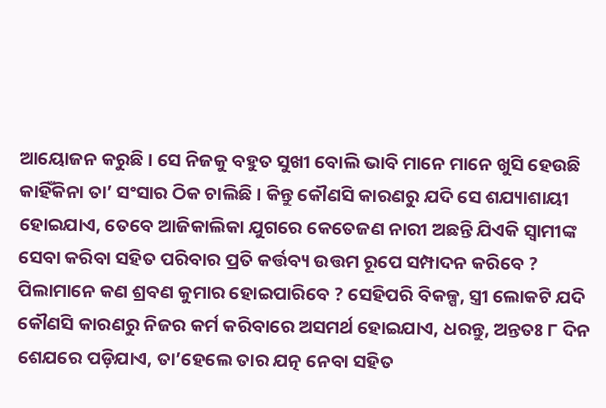ଆୟୋଜନ କରୁଛି । ସେ ନିଜକୁ ବହୁତ ସୁଖୀ ବୋଲି ଭାବି ମାନେ ମାନେ ଖୁସି ହେଉଛି କାହିଁକିନା ତା’ ସଂସାର ଠିକ ଚାଲିଛି । କିନ୍ତୁ କୌଣସି କାରଣରୁ ଯଦି ସେ ଶଯ୍ୟାଶାୟୀ ହୋଇଯାଏ, ତେବେ ଆଜିକାଲିକା ଯୁଗରେ କେତେଜଣ ନାରୀ ଅଛନ୍ତି ଯିଏକି ସ୍ୱାମୀଙ୍କ ସେବା କରିବା ସହିତ ପରିବାର ପ୍ରତି କର୍ତ୍ତବ୍ୟ ଉତ୍ତମ ରୂପେ ସମ୍ପାଦନ କରିବେ ? ପିଲାମାନେ କଣ ଶ୍ରବଣ କୁମାର ହୋଇପାରିବେ ? ସେହିପରି ବିକଳ୍ପ, ସ୍ତ୍ରୀ ଲୋକଟି ଯଦି କୌଣସି କାରଣରୁ ନିଜର କର୍ମ କରିବାରେ ଅସମର୍ଥ ହୋଇଯାଏ, ଧରନ୍ତୁ, ଅନ୍ତତଃ ୮ ଦିନ ଶେଯରେ ପଡ଼ିଯାଏ, ତା’ହେଲେ ତାର ଯତ୍ନ ନେବା ସହିତ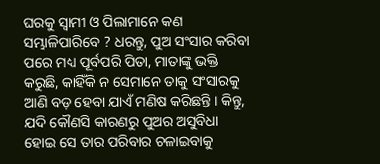ଘରକୁ ସ୍ୱାମୀ ଓ ପିଲାମାନେ କଣ ସମ୍ଭାଳିପାରିବେ ? ଧରନ୍ତୁ, ପୁଅ ସଂସାର କରିବା ପରେ ମଧ୍ୟ ପୂର୍ବପରି ପିତା, ମାତାଙ୍କୁ ଭକ୍ତି କରୁଛି, କାହିଁକି ନ ସେମାନେ ତାକୁ ସଂସାରକୁ ଆଣି ବଡ଼ ହେବା ଯାଏଁ ମଣିଷ କରିଛନ୍ତି । କିନ୍ତୁ, ଯଦି କୌଣସି କାରଣରୁ ପୁଅର ଅସୁବିଧା ହୋଇ ସେ ତାର ପରିବାର ଚଳାଇବାକୁ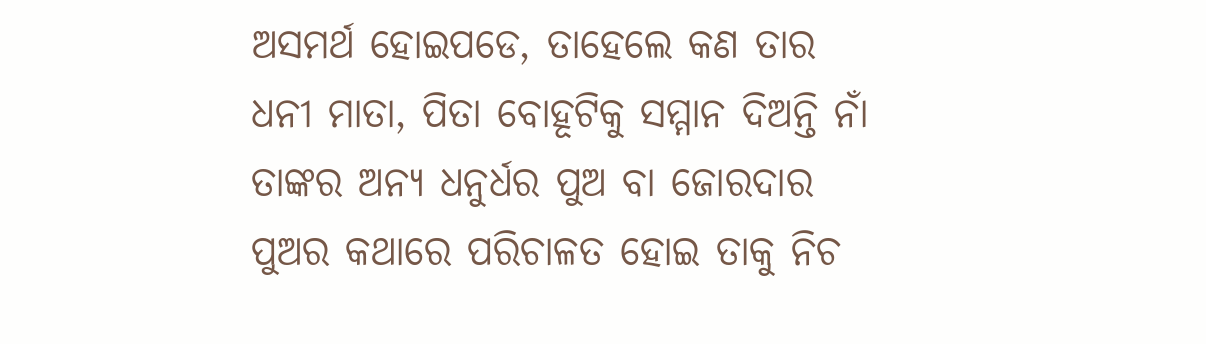ଅସମର୍ଥ ହୋଇପଡେ, ତାହେଲେ କଣ ତାର ଧନୀ ମାତା, ପିତା ବୋହୂଟିକୁ ସମ୍ମାନ ଦିଅନ୍ତି ନାଁ ତାଙ୍କର ଅନ୍ୟ ଧନୁର୍ଧର ପୁଅ ବା ଜୋରଦାର ପୁଅର କଥାରେ ପରିଚାଳତ ହୋଇ ତାକୁ ନିଚ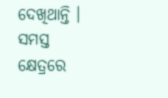ଦେଖିଥାନ୍ତି । ସମସ୍ତ କ୍ଷେତ୍ରରେ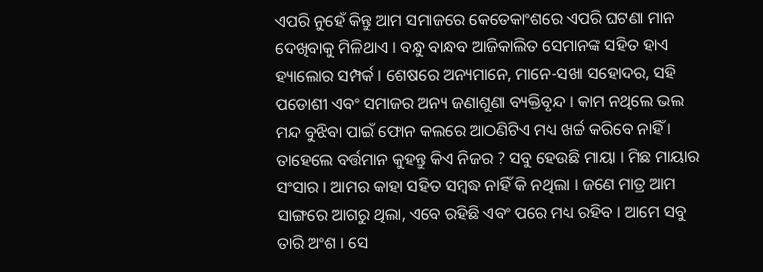ଏପରି ନୁହେଁ କିନ୍ତୁ ଆମ ସମାଜରେ କେତେକାଂଶରେ ଏପରି ଘଟଣା ମାନ ଦେଖିବାକୁ ମିଳିଥାଏ । ବନ୍ଧୁ ବାନ୍ଧବ ଆଜିକାଲିତ ସେମାନଙ୍କ ସହିତ ହାଏ ହ୍ୟାଲୋର ସମ୍ପର୍କ । ଶେଷରେ ଅନ୍ୟମାନେ, ମାନେ-ସଖା ସହୋଦର, ସହି ପଡୋଶୀ ଏବଂ ସମାଜର ଅନ୍ୟ ଜଣାଶୁଣା ବ୍ୟକ୍ତିବୃନ୍ଦ । କାମ ନଥିଲେ ଭଲ ମନ୍ଦ ବୁଝିବା ପାଇଁ ଫୋନ କଲରେ ଆଠଣିଟିଏ ମଧ୍ୟ ଖର୍ଚ୍ଚ କରିବେ ନାହିଁ । ତାହେଲେ ବର୍ତ୍ତମାନ କୁହନ୍ତୁ କିଏ ନିଜର ? ସବୁ ହେଉଛି ମାୟା । ମିଛ ମାୟାର ସଂସାର । ଆମର କାହା ସହିତ ସମ୍ବଦ୍ଧ ନାହିଁ କି ନଥିଲା । ଜଣେ ମାତ୍ର ଆମ ସାଙ୍ଗରେ ଆଗରୁ ଥିଲା, ଏବେ ରହିଛି ଏବଂ ପରେ ମଧ୍ୟ ରହିବ । ଆମେ ସବୁ ତାରି ଅଂଶ । ସେ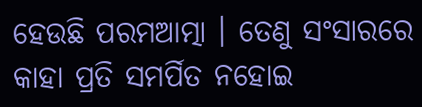ହେଉଛି ପରମଆତ୍ମା । ତେଣୁ ସଂସାରରେ କାହା ପ୍ରତି ସମର୍ପିତ ନହୋଇ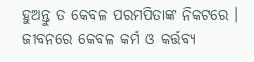ହୁଅନ୍ତୁ ତ କେବଳ ପରମପିତାଙ୍କ ନିକଟରେ । ଜୀବନରେ କେବଳ କର୍ମ ଓ କର୍ତ୍ତବ୍ୟ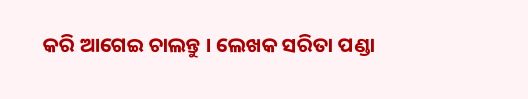କରି ଆଗେଇ ଚାଲନ୍ତୁ । ଲେଖକ ସରିତା ପଣ୍ଡା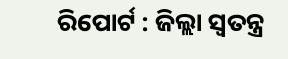ରିପୋର୍ଟ : ଜିଲ୍ଲା ସ୍ୱତନ୍ତ୍ର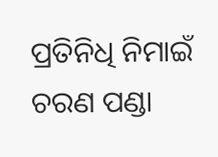ପ୍ରତିନିଧି ନିମାଇଁ ଚରଣ ପଣ୍ଡା